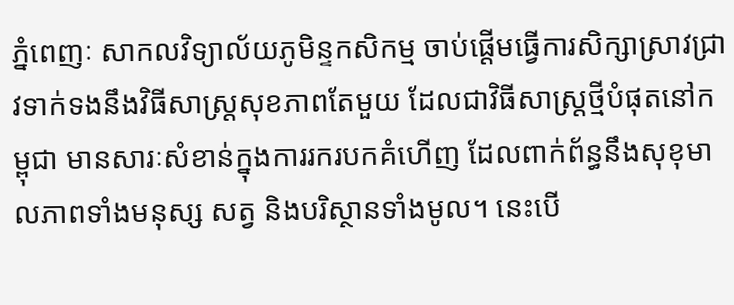ភ្នំពេញៈ សាកលវិទ្យាល័យភូមិន្ទកសិកម្ម ចាប់ផ្តើមធ្វើការសិក្សាស្រាវជ្រាវទាក់ទងនឹងវិធីសាស្ត្រសុខភាពតែមួយ ដែលជាវិធីសាស្ត្រថ្មីបំផុតនៅកម្ពុជា មានសារៈសំខាន់ក្នុងការរករបកគំហើញ ដែលពាក់ព័ន្ធនឹងសុខុមាលភាពទាំងមនុស្ស សត្វ និងបរិស្ថានទាំងមូល។ នេះបើ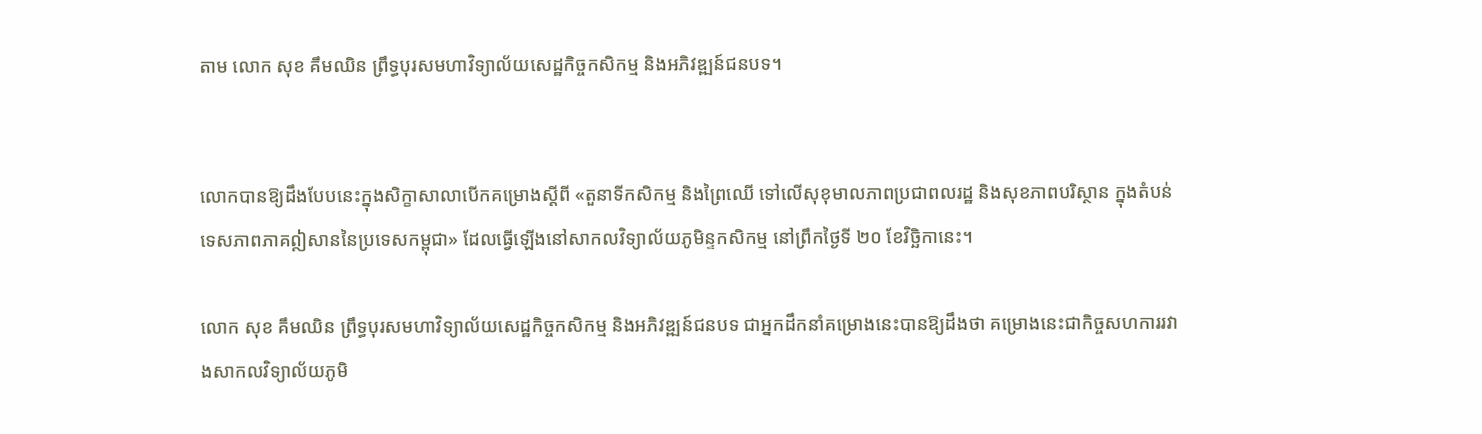តាម លោក សុខ គឹមឈិន ព្រឹទ្ធបុរសមហាវិទ្យាល័យសេដ្ឋកិច្ចកសិកម្ម និងអភិវឌ្ឍន៍ជនបទ។


លោកបានឱ្យដឹងបែបនេះក្នុងសិក្ខាសាលាបើកគម្រោងស្តីពី «តួនាទីកសិកម្ម និងព្រៃឈើ ទៅលើសុខុមាលភាពប្រជាពលរដ្ឋ និងសុខភាពបរិស្ថាន ក្នុងតំបន់ទេសភាពភាគឦសាននៃប្រទេសកម្ពុជា» ដែលធ្វើឡើងនៅសាកលវិទ្យាល័យភូមិន្ទកសិកម្ម នៅព្រឹកថ្ងៃទី ២០ ខែវិច្ឆិកានេះ។

លោក សុខ គឹមឈិន ព្រឹទ្ធបុរសមហាវិទ្យាល័យសេដ្ឋកិច្ចកសិកម្ម និងអភិវឌ្ឍន៍ជនបទ ជាអ្នកដឹកនាំគម្រោងនេះបានឱ្យដឹងថា គម្រោងនេះជាកិច្ចសហការរវាងសាកលវិទ្យាល័យភូមិ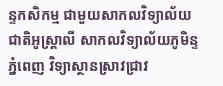ន្ទកសិកម្ម ជាមួយសាកលវិទ្យាល័យជាតិអូស្ត្រាលី សាកលវិទ្យាល័យភូមិន្ទភ្នំពេញ វិទ្យាស្ថានស្រាវជ្រាវ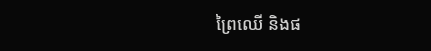ព្រៃឈើ និងផ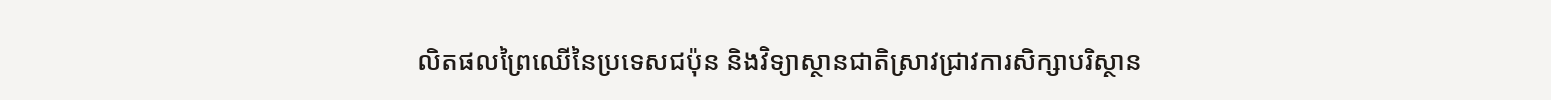លិតផលព្រៃឈើនៃប្រទេសជប៉ុន និងវិទ្យាស្ថានជាតិស្រាវជ្រាវការសិក្សាបរិស្ថាន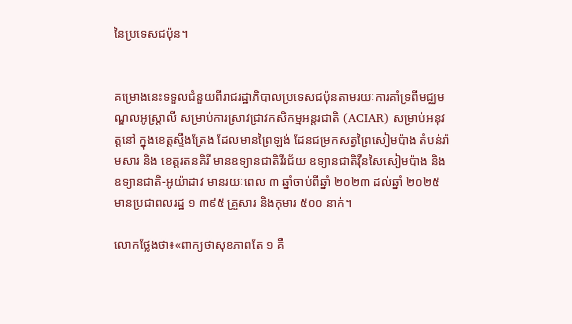នៃប្រទេសជប៉ុន។


គម្រោងនេះទទួលជំនួយពីរាជរដ្ឋាភិបាលប្រទេសជប៉ុនតាមរយៈការគាំទ្រពីមជ្ឈមណ្ឌលអូស្ត្រាលី សម្រាប់ការស្រាវជ្រាវកសិកម្មអន្តរជាតិ (ACIAR) សម្រាប់អនុវត្តនៅ ក្នុងខេត្តស្ទឹងត្រែង ដែលមានព្រៃឡង់ ដែនជម្រកសត្វព្រៃសៀមប៉ាង តំបន់រ៉ាមសារ និង ខេត្តរតនគិរី មានឧទ្យានជាតិវីរជ័យ ឧទ្យានជាតិវ៉ឺនសៃសៀមប៉ាង និងឧទ្យានជាតិ-អូយ៉ាដាវ មានរយៈពេល ៣ ឆ្នាំចាប់ពីឆ្នាំ ២០២៣ ដល់ឆ្នាំ ២០២៥ មានប្រជាពលរដ្ឋ ១ ៣៩៥ គ្រួសារ និងកុមារ ៥០០ នាក់។

លោកថ្លែងថា៖«ពាក្យថាសុខភាពតែ ១ គឺ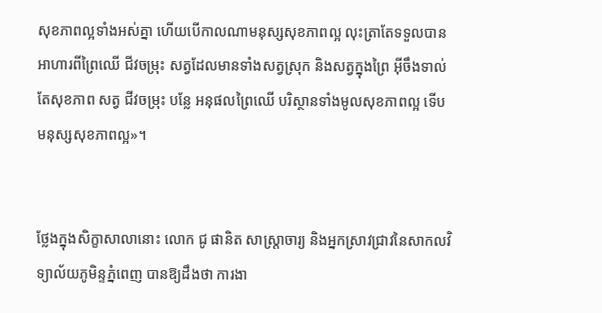សុខភាពល្អទាំងអស់គ្នា ហើយបើកាលណាមនុស្សសុខភាពល្អ លុះត្រាតែទទួលបានអាហារពីព្រៃឈើ ជីវចម្រុះ សត្វដែលមានទាំងសត្វស្រុក និងសត្វក្នុងព្រៃ អ៊ីចឹងទាល់តែសុខភាព សត្វ ជីវចម្រុះ បន្លែ អនុផលព្រៃឈើ បរិស្ថានទាំងមូលសុខភាពល្អ ទើបមនុស្សសុខភាពល្អ»។


ថ្លែងក្នុងសិក្ខាសាលានោះ លោក ជូ ផានិត សាស្ត្រាចារ្យ និងអ្នកស្រាវជ្រាវនៃសាកលវិទ្យាល័យភូមិន្ទភ្នំពេញ បានឱ្យដឹងថា ការងា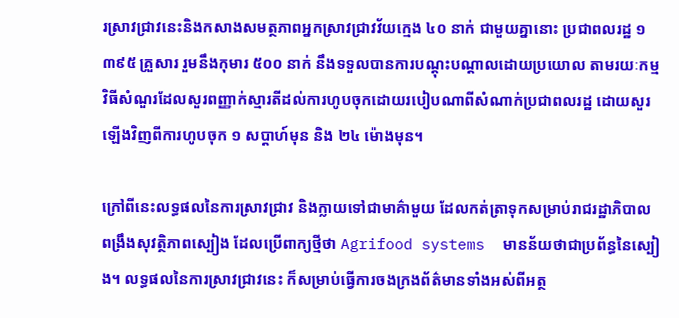រស្រាវជ្រាវនេះនិងកសាងសមត្ថភាពអ្នកស្រាវជ្រាវវ័យក្មេង ៤០ នាក់ ជាមួយគ្នានោះ ប្រជាពលរដ្ឋ ១ ៣៩៥ គ្រួសារ រួមនឹងកុមារ ៥០០ នាក់ នឹងទទួលបានការបណ្តុះបណ្តាលដោយប្រយោល តាមរយៈកម្មវិធីសំណួរដែលសួរពញ្ញាក់ស្មារតីដល់ការហូបចុកដោយរបៀបណាពីសំណាក់ប្រជាពលរដ្ឋ ដោយសួរឡើងវិញពីការហូបចុក ១ សប្តាហ៍មុន និង ២៤ ម៉ោងមុន។

ក្រៅពីនេះលទ្ធផលនៃការស្រាវជ្រាវ និងក្លាយទៅជាមាគ៌ាមួយ ដែលកត់ត្រាទុកសម្រាប់រាជរដ្ឋាភិបាល ពង្រឹងសុវត្ថិភាពស្បៀង ដែលប្រើពាក្យថ្មីថា Agrifood systems  មានន័យថាជាប្រព័ន្ធនៃស្បៀង។ លទ្ធផលនៃការស្រាវជ្រាវនេះ ក៏សម្រាប់ធ្វើការចងក្រងព័ត៌មានទាំងអស់ពីអត្ថ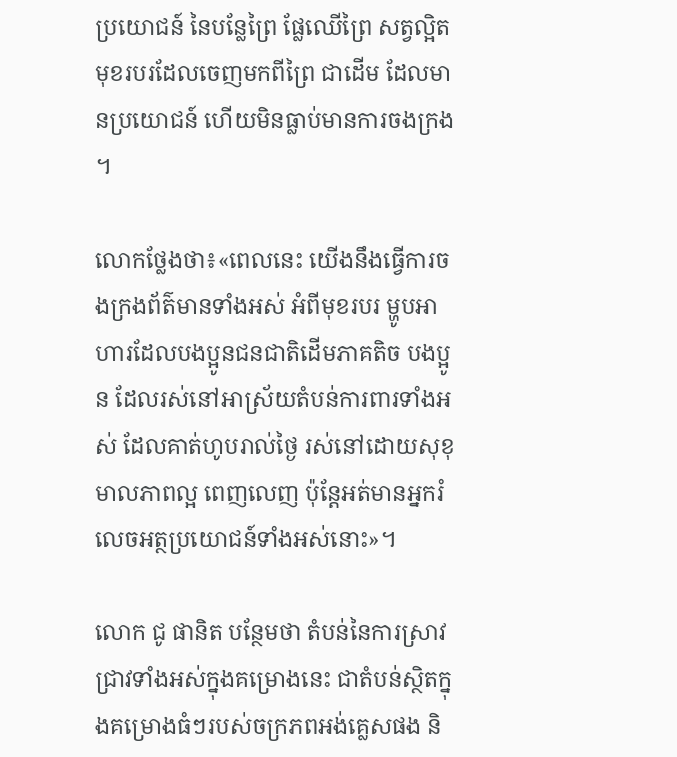ប្រយោជន៍ នៃបន្លែព្រៃ ផ្លែឈើព្រៃ សត្វល្អិត មុខរបរដែលចេញមកពីព្រៃ ជាដើម ដែលមានប្រយោជន៍ ហើយមិនធ្លាប់មានការចងក្រង។

លោកថ្លែងថា៖«ពេលនេះ យើងនឹងធ្វើការចងក្រងព័ត៌មានទាំងអស់ អំពីមុខរបរ ម្ហូបអាហារដែលបងប្អូនជនជាតិដើមភាគតិច បងប្អូន ដែលរស់នៅអាស្រ័យតំបន់ការពារទាំងអស់ ដែលគាត់ហូបរាល់ថ្ងៃ រស់នៅដោយសុខុមាលភាពល្អ ពេញលេញ ប៉ុន្តែអត់មានអ្នករំលេចអត្ថប្រយោជន៍ទាំងអស់នោះ»។

លោក ជូ ផានិត បន្ថែមថា តំបន់នៃការស្រាវជ្រាវទាំងអស់ក្នុងគម្រោងនេះ ជាតំបន់ស្ថិតក្នុងគម្រោងធំៗរបស់ចក្រភពអង់គ្លេសផង និ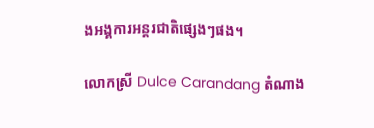ងអង្គការអន្តរជាតិផ្សេងៗផង។

លោកស្រី Dulce Carandang តំណាង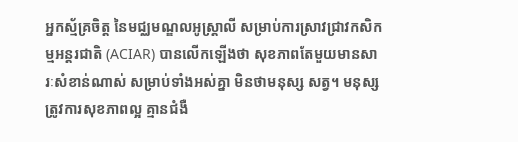អ្នកស្ម័គ្រចិត្ត នៃមជ្ឈមណ្ឌលអូស្ត្រាលី សម្រាប់ការស្រាវជ្រាវកសិកម្មអន្តរជាតិ (ACIAR) បានលើកឡើងថា សុខភាពតែមួយមានសារៈសំខាន់ណាស់ សម្រាប់ទាំងអស់គ្នា មិនថាមនុស្ស សត្វ។ មនុស្សត្រូវការសុខភាពល្អ គ្មានជំងឺ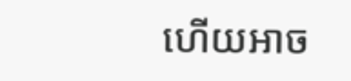ហើយអាច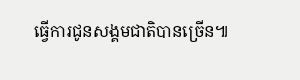ធ្វើការជូនសង្គមជាតិបានច្រើន៕